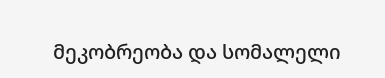მეკობრეობა და სომალელი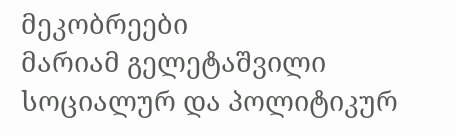მეკობრეები
მარიამ გელეტაშვილი
სოციალურ და პოლიტიკურ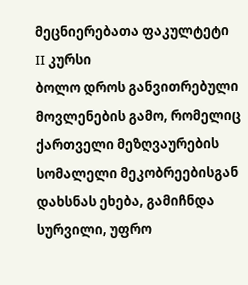მეცნიერებათა ფაკულტეტი
II კურსი
ბოლო დროს განვითრებული მოვლენების გამო, რომელიც ქართველი მეზღვაურების სომალელი მეკობრეებისგან დახსნას ეხება, გამიჩნდა სურვილი, უფრო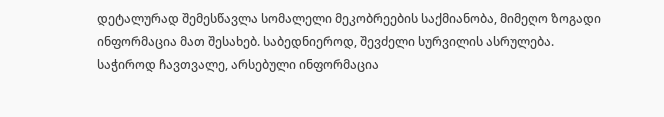დეტალურად შემესწავლა სომალელი მეკობრეების საქმიანობა, მიმეღო ზოგადი ინფორმაცია მათ შესახებ. საბედნიეროდ, შევძელი სურვილის ასრულება.
საჭიროდ ჩავთვალე, არსებული ინფორმაცია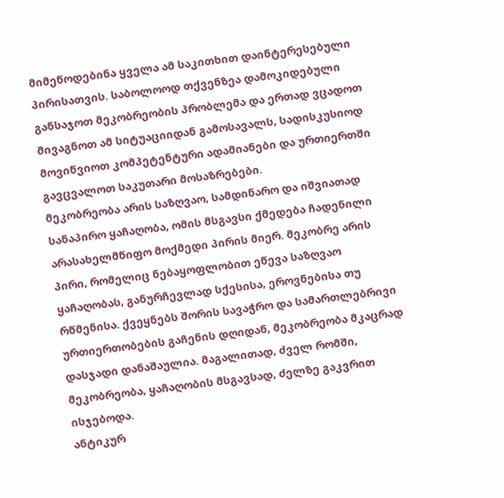მიმეწოდებინა ყველა ამ საკითხით დაინტერესებული პირისათვის. საბოლოოდ თქვენზეა დამოკიდებული განსაჯოთ მეკობრეობის პრობლემა და ერთად ვცადოთ მივაგნოთ ამ სიტუაციიდან გამოსავალს, სადისკუსიოდ მოვიწვიოთ კომპეტენტური ადამიანები და ურთიერთში გავცვალოთ საკუთარი მოსაზრებები.
მეკობრეობა არის საზღვაო, სამდინარო და იშვიათად სანაპირო ყაჩაღობა, ომის მსგავსი ქმედება ჩადენილი არასახელმწიფო მოქმედი პირის მიერ. მეკობრე არის პირი, რომელიც ნებაყოფლობით ეწევა საზღვაო ყაჩაღობას, განურჩევლად სქესისა, ეროვნებისა თუ რწმენისა. ქვეყნებს შორის სავაჭრო და სამართლებრივი ურთიერთობების გაჩენის დღიდან, მეკობრეობა მკაცრად დასჯადი დანაშაულია. მაგალითად, ძველ რომში, მეკობრეობა, ყაჩაღობის მსგავსად, ძელზე გაკვრით ისჯებოდა.
ანტიკურ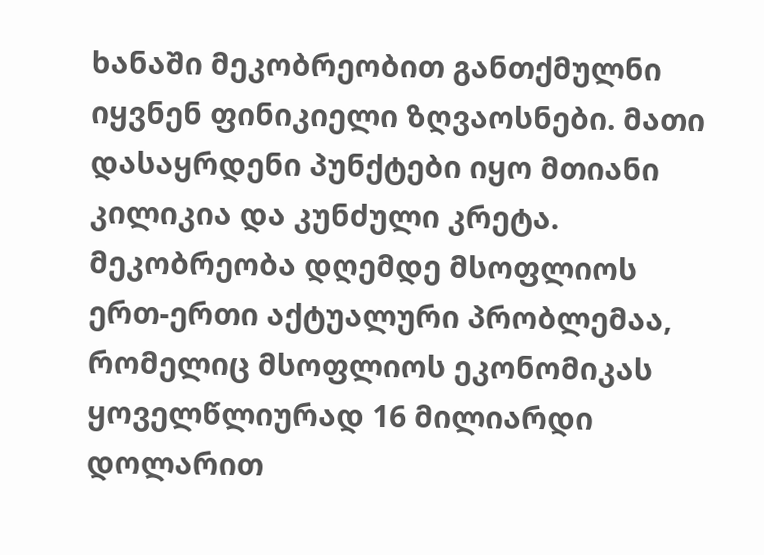ხანაში მეკობრეობით განთქმულნი იყვნენ ფინიკიელი ზღვაოსნები. მათი დასაყრდენი პუნქტები იყო მთიანი კილიკია და კუნძული კრეტა. მეკობრეობა დღემდე მსოფლიოს ერთ-ერთი აქტუალური პრობლემაა, რომელიც მსოფლიოს ეკონომიკას ყოველწლიურად 16 მილიარდი დოლარით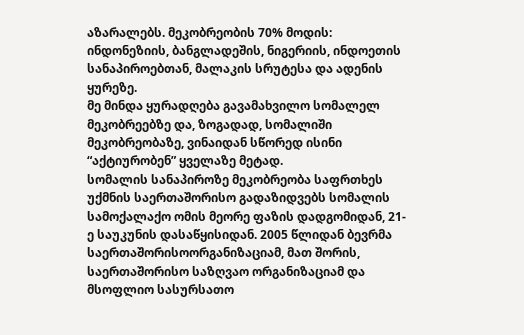აზარალებს. მეკობრეობის 70% მოდის: ინდონეზიის, ბანგლადეშის, ნიგერიის, ინდოეთის სანაპიროებთან, მალაკის სრუტესა და ადენის ყურეზე.
მე მინდა ყურადღება გავამახვილო სომალელ მეკობრეებზე და, ზოგადად, სომალიში მეკობრეობაზე, ვინაიდან სწორედ ისინი “აქტიურობენ” ყველაზე მეტად.
სომალის სანაპიროზე მეკობრეობა საფრთხეს უქმნის საერთაშორისო გადაზიდვებს სომალის სამოქალაქო ომის მეორე ფაზის დადგომიდან, 21-ე საუკუნის დასაწყისიდან. 2005 წლიდან ბევრმა საერთაშორისოორგანიზაციამ, მათ შორის, საერთაშორისო საზღვაო ორგანიზაციამ და მსოფლიო სასურსათო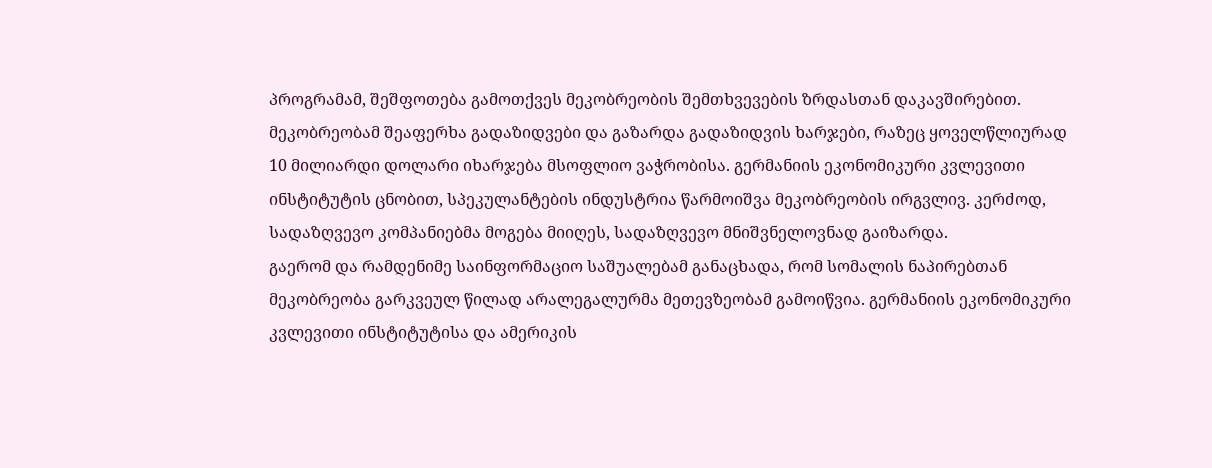პროგრამამ, შეშფოთება გამოთქვეს მეკობრეობის შემთხვევების ზრდასთან დაკავშირებით. მეკობრეობამ შეაფერხა გადაზიდვები და გაზარდა გადაზიდვის ხარჯები, რაზეც ყოველწლიურად 10 მილიარდი დოლარი იხარჯება მსოფლიო ვაჭრობისა. გერმანიის ეკონომიკური კვლევითი ინსტიტუტის ცნობით, სპეკულანტების ინდუსტრია წარმოიშვა მეკობრეობის ირგვლივ. კერძოდ, სადაზღვევო კომპანიებმა მოგება მიიღეს, სადაზღვევო მნიშვნელოვნად გაიზარდა.
გაერომ და რამდენიმე საინფორმაციო საშუალებამ განაცხადა, რომ სომალის ნაპირებთან მეკობრეობა გარკვეულ წილად არალეგალურმა მეთევზეობამ გამოიწვია. გერმანიის ეკონომიკური კვლევითი ინსტიტუტისა და ამერიკის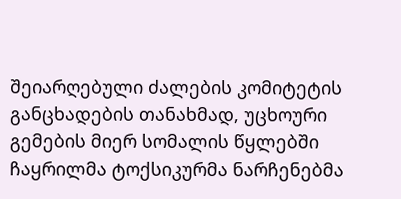შეიარღებული ძალების კომიტეტის განცხადების თანახმად, უცხოური გემების მიერ სომალის წყლებში ჩაყრილმა ტოქსიკურმა ნარჩენებმა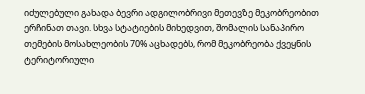იძულებული გახადა ბევრი ადგილობრივი მეთევზე მეკობრეობით ერჩინათ თავი. სხვა სტატიების მიხედვით, შომალის სანაპირო თემების მოსახლეობის 70% აცხადებს, რომ მეკობრეობა ქვეყნის ტერიტორიული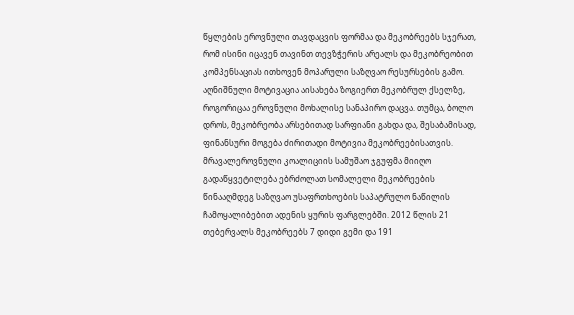წყლების ეროვნული თავდაცვის ფორმაა და მეკობრეებს სჯერათ, რომ ისინი იცავენ თავინთ თევზჭერის არეალს და მეკობრეობით კომპენსაციას ითხოვენ მოპარული საზღვაო რესურსების გამო. აღნიშნული მოტივაცია აისახება ზოგიერთ მეკობრულ ქსელზე, როგორიცაა ეროვნული მოხალისე სანაპირო დაცვა. თუმცა, ბოლო დროს, მეკობრეობა არსებითად სარფიანი გახდა და, შესაბამისად, ფინანსური მოგება ძირითადი მოტივია მეკობრეებისათვის. მრავალეროვნული კოალიციის სამუშაო ჯგუფმა მიიღო გადაწყვეტილება ებრძოლათ სომალელი მეკობრეების წინააღმდეგ საზღვაო უსაფრთხოების საპატრულო ნაწილის ჩამოყალიბებით ადენის ყურის ფარგლებში. 2012 წლის 21 თებერვალს მეკობრეებს 7 დიდი გემი და 191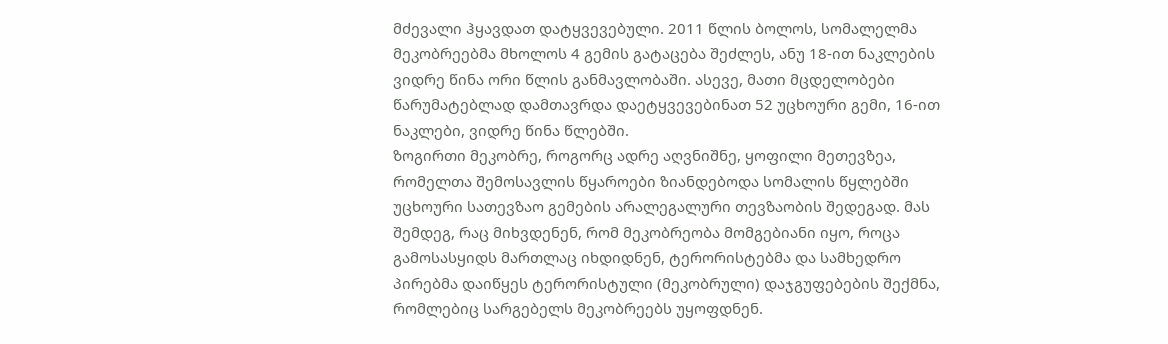მძევალი ჰყავდათ დატყვევებული. 2011 წლის ბოლოს, სომალელმა მეკობრეებმა მხოლოს 4 გემის გატაცება შეძლეს, ანუ 18-ით ნაკლების ვიდრე წინა ორი წლის განმავლობაში. ასევე, მათი მცდელობები წარუმატებლად დამთავრდა დაეტყვევებინათ 52 უცხოური გემი, 16-ით ნაკლები, ვიდრე წინა წლებში.
ზოგირთი მეკობრე, როგორც ადრე აღვნიშნე, ყოფილი მეთევზეა, რომელთა შემოსავლის წყაროები ზიანდებოდა სომალის წყლებში უცხოური სათევზაო გემების არალეგალური თევზაობის შედეგად. მას შემდეგ, რაც მიხვდენენ, რომ მეკობრეობა მომგებიანი იყო, როცა გამოსასყიდს მართლაც იხდიდნენ, ტერორისტებმა და სამხედრო პირებმა დაიწყეს ტერორისტული (მეკობრული) დაჯგუფებების შექმნა, რომლებიც სარგებელს მეკობრეებს უყოფდნენ.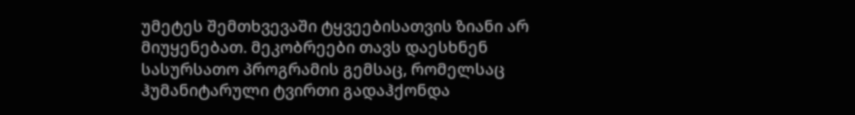უმეტეს შემთხვევაში ტყვეებისათვის ზიანი არ მიუყენებათ. მეკობრეები თავს დაესხნენ სასურსათო პროგრამის გემსაც, რომელსაც ჰუმანიტარული ტვირთი გადაჰქონდა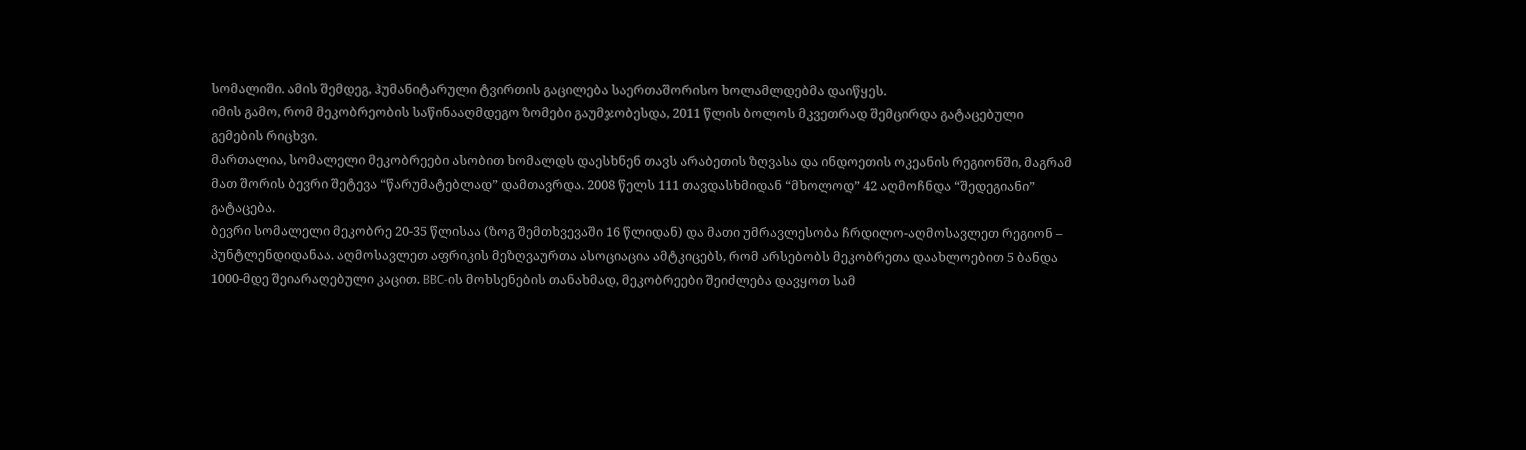სომალიში. ამის შემდეგ, ჰუმანიტარული ტვირთის გაცილება საერთაშორისო ხოლამლდებმა დაიწყეს.
იმის გამო, რომ მეკობრეობის საწინააღმდეგო ზომები გაუმჯობესდა, 2011 წლის ბოლოს მკვეთრად შემცირდა გატაცებული გემების რიცხვი.
მართალია, სომალელი მეკობრეები ასობით ხომალდს დაესხნენ თავს არაბეთის ზღვასა და ინდოეთის ოკეანის რეგიონში, მაგრამ მათ შორის ბევრი შეტევა “წარუმატებლად” დამთავრდა. 2008 წელს 111 თავდასხმიდან “მხოლოდ” 42 აღმოჩნდა “შედეგიანი” გატაცება.
ბევრი სომალელი მეკობრე 20-35 წლისაა (ზოგ შემთხვევაში 16 წლიდან) და მათი უმრავლესობა ჩრდილო-აღმოსავლეთ რეგიონ – პუნტლენდიდანაა. აღმოსავლეთ აფრიკის მეზღვაურთა ასოციაცია ამტკიცებს, რომ არსებობს მეკობრეთა დაახლოებით 5 ბანდა 1000-მდე შეიარაღებული კაცით. BBC-ის მოხსენების თანახმად, მეკობრეები შეიძლება დავყოთ სამ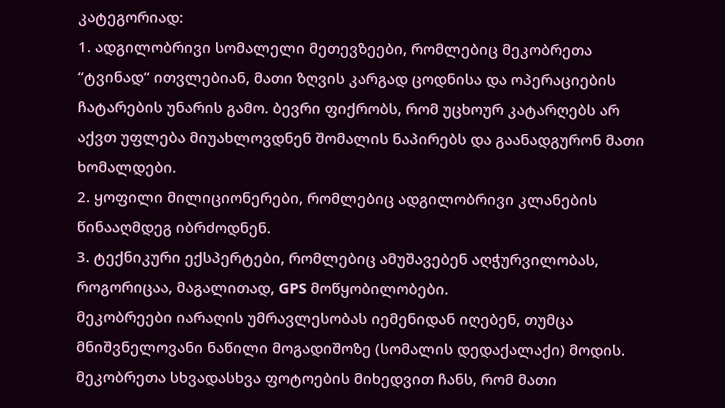კატეგორიად:
1. ადგილობრივი სომალელი მეთევზეები, რომლებიც მეკობრეთა “ტვინად” ითვლებიან, მათი ზღვის კარგად ცოდნისა და ოპერაციების ჩატარების უნარის გამო. ბევრი ფიქრობს, რომ უცხოურ კატარღებს არ აქვთ უფლება მიუახლოვდნენ შომალის ნაპირებს და გაანადგურონ მათი ხომალდები.
2. ყოფილი მილიციონერები, რომლებიც ადგილობრივი კლანების წინააღმდეგ იბრძოდნენ.
3. ტექნიკური ექსპერტები, რომლებიც ამუშავებენ აღჭურვილობას, როგორიცაა, მაგალითად, GPS მოწყობილობები.
მეკობრეები იარაღის უმრავლესობას იემენიდან იღებენ, თუმცა მნიშვნელოვანი ნაწილი მოგადიშოზე (სომალის დედაქალაქი) მოდის. მეკობრეთა სხვადასხვა ფოტოების მიხედვით ჩანს, რომ მათი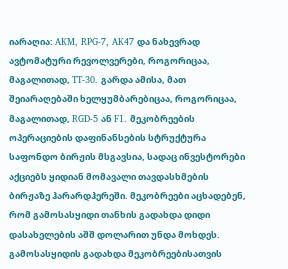იარაღია: AKM, RPG-7, AK47 და ნახევრად ავტომატური რევოლვერები, როგორიცაა, მაგალითად, TT-30. გარდა ამისა, მათ შეიარაღებაში ხელყუმბარებიცაა, როგორიცაა, მაგალითად, RGD-5 ან F1. მეკობრეების ოპერაციების დაფინანსების სტრუქტურა საფონდო ბირჟის მსგავსია, სადაც ინვესტორები აქციებს ყიდიან მომავალი თავდასხმების ბირჟაზე ჰარარდჰერეში. მეკობრეები აცხადებენ, რომ გამოსასყიდი თანხის გადახდა დიდი დასახელების აშშ დოლარით უნდა მოხდეს. გამოსასყიდის გადახდა მეკობრეებისათვის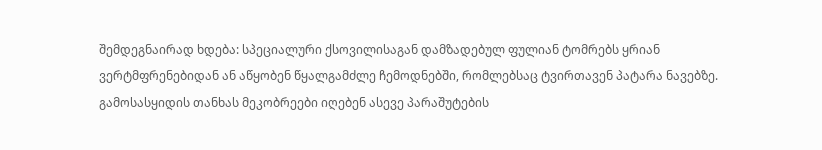შემდეგნაირად ხდება: სპეციალური ქსოვილისაგან დამზადებულ ფულიან ტომრებს ყრიან ვერტმფრენებიდან ან აწყობენ წყალგამძლე ჩემოდნებში, რომლებსაც ტვირთავენ პატარა ნავებზე. გამოსასყიდის თანხას მეკობრეები იღებენ ასევე პარაშუტების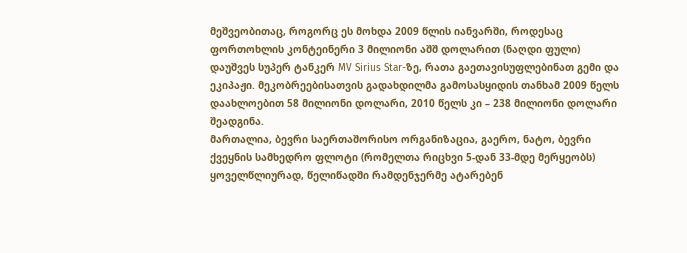მეშვეობითაც, როგორც ეს მოხდა 2009 წლის იანვარში, როდესაც ფორთოხლის კონტეინერი 3 მილიონი აშშ დოლარით (ნაღდი ფული) დაუშვეს სუპერ ტანკერ MV Sirius Star-ზე, რათა გაეთავისუფლებინათ გემი და ეკიპაჟი. მეკობრეებისათვის გადახდილმა გამოსასყიდის თანხამ 2009 წელს დაახლოებით 58 მილიონი დოლარი, 2010 წელს კი – 238 მილიონი დოლარი შეადგინა.
მართალია, ბევრი საერთაშორისო ორგანიზაცია, გაერო, ნატო, ბევრი ქვეყნის სამხედრო ფლოტი (რომელთა რიცხვი 5-დან 33-მდე მერყეობს) ყოველწლიურად, წელიწადში რამდენჯერმე ატარებენ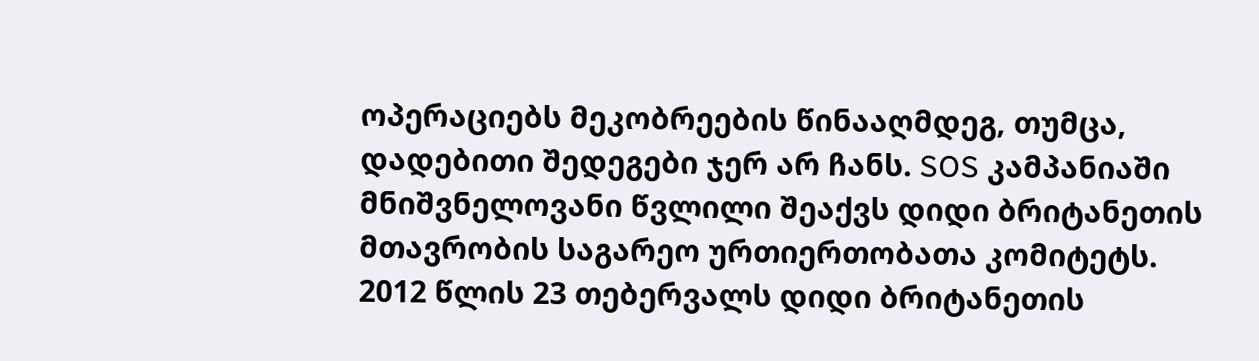ოპერაციებს მეკობრეების წინააღმდეგ, თუმცა, დადებითი შედეგები ჯერ არ ჩანს. SOS კამპანიაში მნიშვნელოვანი წვლილი შეაქვს დიდი ბრიტანეთის მთავრობის საგარეო ურთიერთობათა კომიტეტს. 2012 წლის 23 თებერვალს დიდი ბრიტანეთის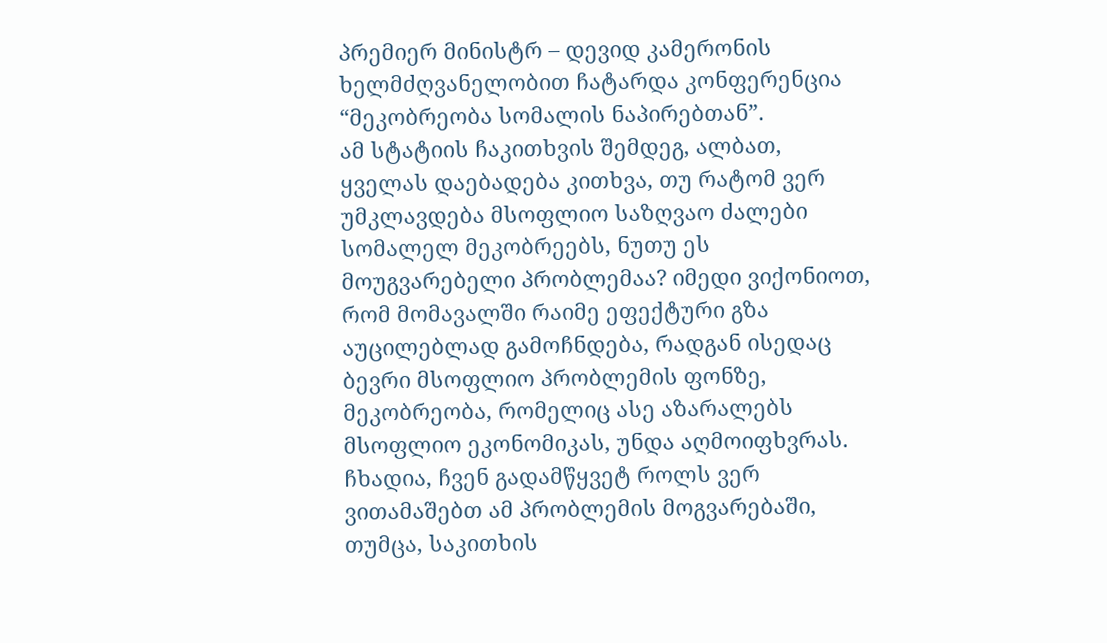პრემიერ მინისტრ – დევიდ კამერონის ხელმძღვანელობით ჩატარდა კონფერენცია “მეკობრეობა სომალის ნაპირებთან”.
ამ სტატიის ჩაკითხვის შემდეგ, ალბათ, ყველას დაებადება კითხვა, თუ რატომ ვერ უმკლავდება მსოფლიო საზღვაო ძალები სომალელ მეკობრეებს, ნუთუ ეს მოუგვარებელი პრობლემაა? იმედი ვიქონიოთ, რომ მომავალში რაიმე ეფექტური გზა აუცილებლად გამოჩნდება, რადგან ისედაც ბევრი მსოფლიო პრობლემის ფონზე, მეკობრეობა, რომელიც ასე აზარალებს მსოფლიო ეკონომიკას, უნდა აღმოიფხვრას. ჩხადია, ჩვენ გადამწყვეტ როლს ვერ ვითამაშებთ ამ პრობლემის მოგვარებაში, თუმცა, საკითხის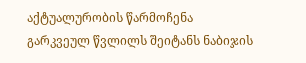აქტუალურობის წარმოჩენა გარკვეულ წვლილს შეიტანს ნაბიჯის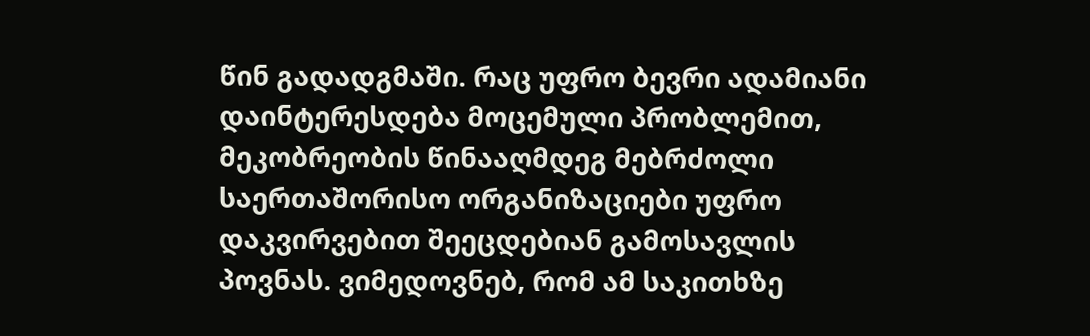წინ გადადგმაში. რაც უფრო ბევრი ადამიანი დაინტერესდება მოცემული პრობლემით, მეკობრეობის წინააღმდეგ მებრძოლი საერთაშორისო ორგანიზაციები უფრო დაკვირვებით შეეცდებიან გამოსავლის პოვნას. ვიმედოვნებ, რომ ამ საკითხზე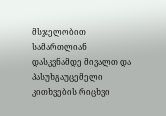მსჯელობით სამართლიან დასკვნამდე მივალთ და პასუხგაუცემელი კითხვების რიცხვი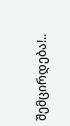შემცირდება!..